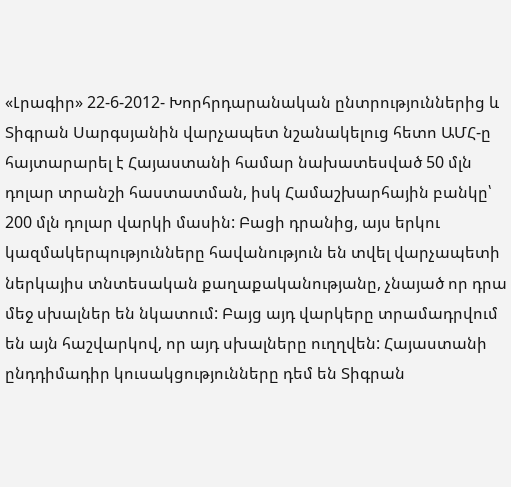«Լրագիր» 22-6-2012- Խորհրդարանական ընտրություններից և Տիգրան Սարգսյանին վարչապետ նշանակելուց հետո ԱՄՀ-ը հայտարարել է Հայաստանի համար նախատեսված 50 մլն դոլար տրանշի հաստատման, իսկ Համաշխարհային բանկը՝ 200 մլն դոլար վարկի մասին: Բացի դրանից, այս երկու կազմակերպությունները հավանություն են տվել վարչապետի ներկայիս տնտեսական քաղաքականությանը, չնայած որ դրա մեջ սխալներ են նկատում: Բայց այդ վարկերը տրամադրվում են այն հաշվարկով, որ այդ սխալները ուղղվեն: Հայաստանի ընդդիմադիր կուսակցությունները դեմ են Տիգրան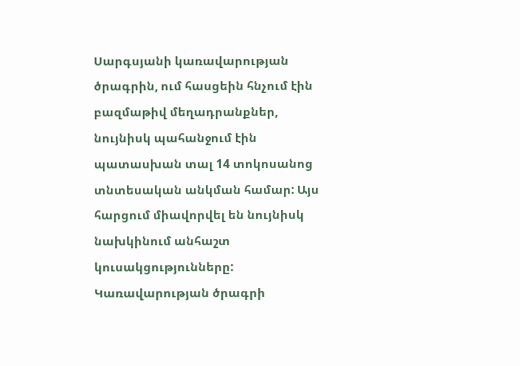Սարգսյանի կառավարության ծրագրին, ում հասցեին հնչում էին բազմաթիվ մեղադրանքներ, նույնիսկ պահանջում էին պատասխան տալ 14 տոկոսանոց տնտեսական անկման համար: Այս հարցում միավորվել են նույնիսկ նախկինում անհաշտ կուսակցությունները: Կառավարության ծրագրի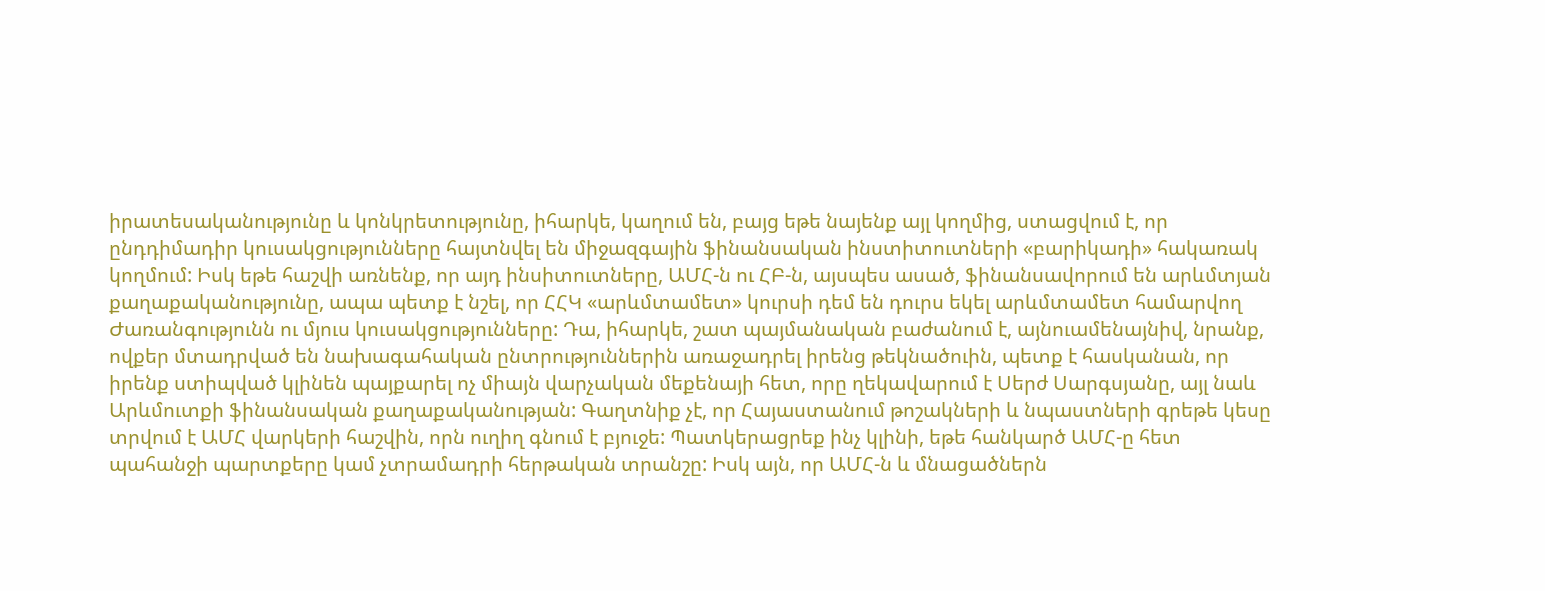իրատեսականությունը և կոնկրետությունը, իհարկե, կաղում են, բայց եթե նայենք այլ կողմից, ստացվում է, որ ընդդիմադիր կուսակցությունները հայտնվել են միջազգային ֆինանսական ինստիտուտների «բարիկադի» հակառակ կողմում: Իսկ եթե հաշվի առնենք, որ այդ ինսիտուտները, ԱՄՀ-ն ու ՀԲ-ն, այսպես ասած, ֆինանսավորում են արևմտյան քաղաքականությունը, ապա պետք է նշել, որ ՀՀԿ «արևմտամետ» կուրսի դեմ են դուրս եկել արևմտամետ համարվող Ժառանգությունն ու մյուս կուսակցությունները: Դա, իհարկե, շատ պայմանական բաժանում է, այնուամենայնիվ, նրանք, ովքեր մտադրված են նախագահական ընտրություններին առաջադրել իրենց թեկնածուին, պետք է հասկանան, որ իրենք ստիպված կլինեն պայքարել ոչ միայն վարչական մեքենայի հետ, որը ղեկավարում է Սերժ Սարգսյանը, այլ նաև Արևմուտքի ֆինանսական քաղաքականության: Գաղտնիք չէ, որ Հայաստանում թոշակների և նպաստների գրեթե կեսը տրվում է ԱՄՀ վարկերի հաշվին, որն ուղիղ գնում է բյուջե: Պատկերացրեք ինչ կլինի, եթե հանկարծ ԱՄՀ-ը հետ պահանջի պարտքերը կամ չտրամադրի հերթական տրանշը: Իսկ այն, որ ԱՄՀ-ն և մնացածներն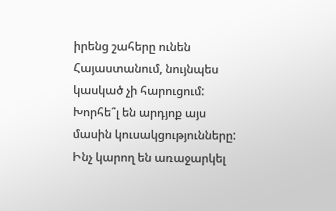իրենց շահերը ունեն Հայաստանում, նույնպես կասկած չի հարուցում: Խորհե՞լ են արդյոք այս մասին կուսակցությունները: Ինչ կարող են առաջարկել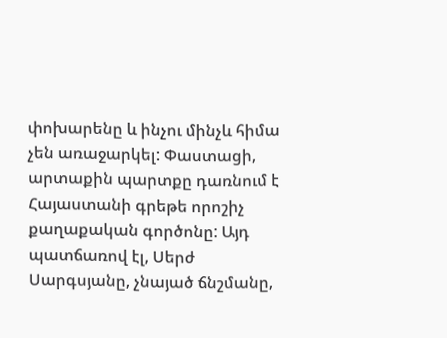փոխարենը և ինչու մինչև հիմա չեն առաջարկել: Փաստացի, արտաքին պարտքը դառնում է Հայաստանի գրեթե որոշիչ քաղաքական գործոնը: Այդ պատճառով էլ, Սերժ Սարգսյանը, չնայած ճնշմանը,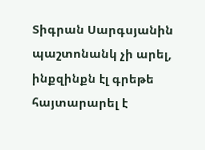Տիգրան Սարգսյանին պաշտոնանկ չի արել, ինքզինքն էլ գրեթե հայտարարել է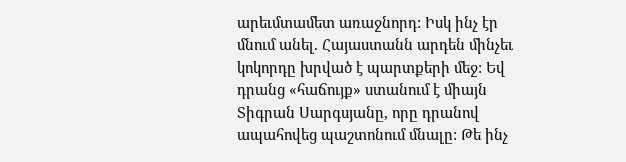արեւմտամետ առաջնորդ: Իսկ ինչ էր մնում անել. Հայաստանն արդեն մինչեւ կոկորդը խրված է պարտքերի մեջ: Եվ դրանց «հաճույք» ստանում է միայն Տիգրան Սարգսյանը, որը դրանով ապահովեց պաշտոնում մնալը: Թե ինչ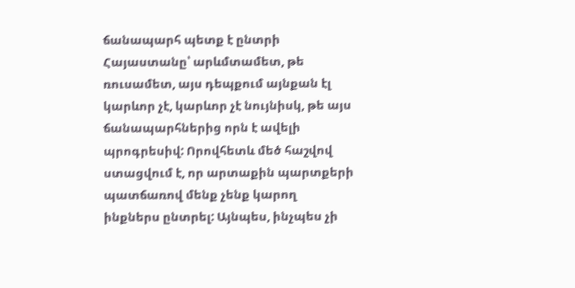ճանապարհ պետք է ընտրի Հայաստանը՝ արևմտամետ, թե ռուսամետ, այս դեպքում այնքան էլ կարևոր չէ, կարևոր չէ նույնիսկ, թե այս ճանապարհներից որն է ավելի պրոգրեսիվ: Որովհետև մեծ հաշվով ստացվում է, որ արտաքին պարտքերի պատճառով մենք չենք կարող ինքներս ընտրել: Այնպես, ինչպես չի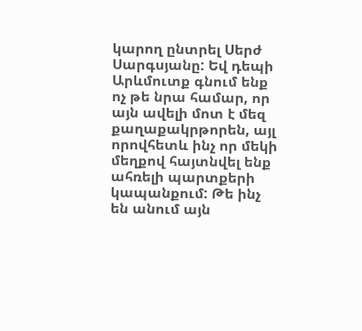կարող ընտրել Սերժ Սարգսյանը: Եվ դեպի Արևմուտք գնում ենք ոչ թե նրա համար, որ այն ավելի մոտ է մեզ քաղաքակրթորեն, այլ որովհետև ինչ որ մեկի մեղքով հայտնվել ենք ահռելի պարտքերի կապանքում: Թե ինչ են անում այն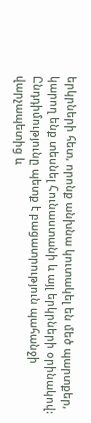երկրների հետ, որոնք անխնա կուտակել են մեծ պարտքեր, կարող ենք տեսնել Հունաստանի և այլ երկրների օրինակով: Ընդդիմությունը պետք է բացատրություն պահանջի վարչապետից և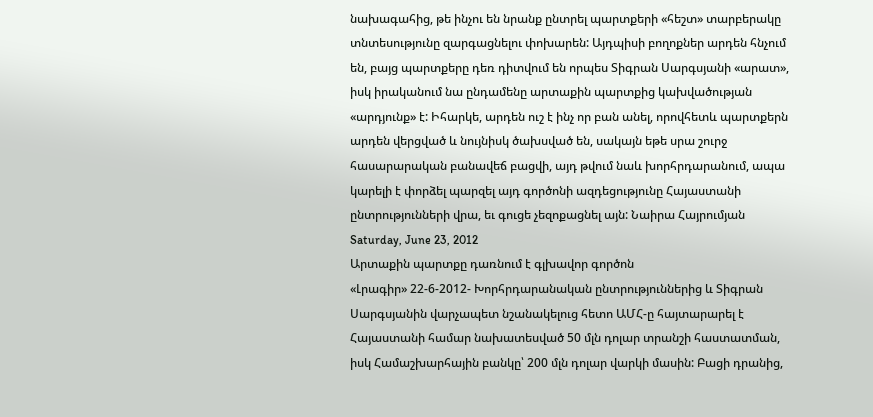նախագահից, թե ինչու են նրանք ընտրել պարտքերի «հեշտ» տարբերակը տնտեսությունը զարգացնելու փոխարեն: Այդպիսի բողոքներ արդեն հնչում են, բայց պարտքերը դեռ դիտվում են որպես Տիգրան Սարգսյանի «արատ», իսկ իրականում նա ընդամենը արտաքին պարտքից կախվածության «արդյունք» է: Իհարկե, արդեն ուշ է ինչ որ բան անել, որովհետև պարտքերն արդեն վերցված և նույնիսկ ծախսված են, սակայն եթե սրա շուրջ հասարարական բանավեճ բացվի, այդ թվում նաև խորհրդարանում, ապա կարելի է փորձել պարզել այդ գործոնի ազդեցությունը Հայաստանի ընտրությունների վրա, եւ գուցե չեզոքացնել այն: Նաիրա Հայրումյան Saturday, June 23, 2012
Արտաքին պարտքը դառնում է գլխավոր գործոն
«Լրագիր» 22-6-2012- Խորհրդարանական ընտրություններից և Տիգրան Սարգսյանին վարչապետ նշանակելուց հետո ԱՄՀ-ը հայտարարել է Հայաստանի համար նախատեսված 50 մլն դոլար տրանշի հաստատման, իսկ Համաշխարհային բանկը՝ 200 մլն դոլար վարկի մասին: Բացի դրանից,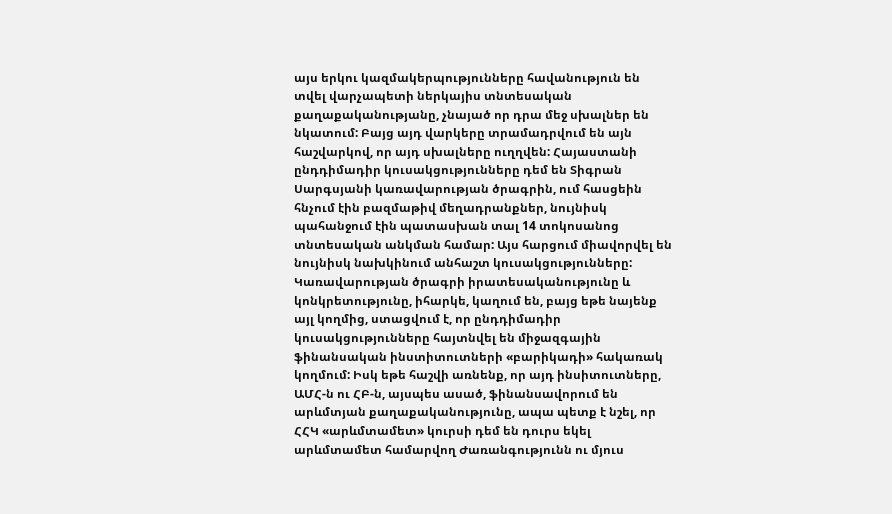այս երկու կազմակերպությունները հավանություն են տվել վարչապետի ներկայիս տնտեսական քաղաքականությանը, չնայած որ դրա մեջ սխալներ են նկատում: Բայց այդ վարկերը տրամադրվում են այն հաշվարկով, որ այդ սխալները ուղղվեն: Հայաստանի ընդդիմադիր կուսակցությունները դեմ են Տիգրան Սարգսյանի կառավարության ծրագրին, ում հասցեին հնչում էին բազմաթիվ մեղադրանքներ, նույնիսկ պահանջում էին պատասխան տալ 14 տոկոսանոց տնտեսական անկման համար: Այս հարցում միավորվել են նույնիսկ նախկինում անհաշտ կուսակցությունները: Կառավարության ծրագրի իրատեսականությունը և կոնկրետությունը, իհարկե, կաղում են, բայց եթե նայենք այլ կողմից, ստացվում է, որ ընդդիմադիր կուսակցությունները հայտնվել են միջազգային ֆինանսական ինստիտուտների «բարիկադի» հակառակ կողմում: Իսկ եթե հաշվի առնենք, որ այդ ինսիտուտները, ԱՄՀ-ն ու ՀԲ-ն, այսպես ասած, ֆինանսավորում են արևմտյան քաղաքականությունը, ապա պետք է նշել, որ ՀՀԿ «արևմտամետ» կուրսի դեմ են դուրս եկել արևմտամետ համարվող Ժառանգությունն ու մյուս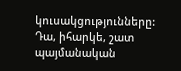կուսակցությունները: Դա, իհարկե, շատ պայմանական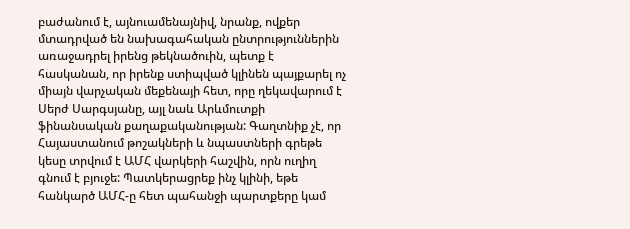բաժանում է, այնուամենայնիվ, նրանք, ովքեր մտադրված են նախագահական ընտրություններին առաջադրել իրենց թեկնածուին, պետք է հասկանան, որ իրենք ստիպված կլինեն պայքարել ոչ միայն վարչական մեքենայի հետ, որը ղեկավարում է Սերժ Սարգսյանը, այլ նաև Արևմուտքի ֆինանսական քաղաքականության: Գաղտնիք չէ, որ Հայաստանում թոշակների և նպաստների գրեթե կեսը տրվում է ԱՄՀ վարկերի հաշվին, որն ուղիղ գնում է բյուջե: Պատկերացրեք ինչ կլինի, եթե հանկարծ ԱՄՀ-ը հետ պահանջի պարտքերը կամ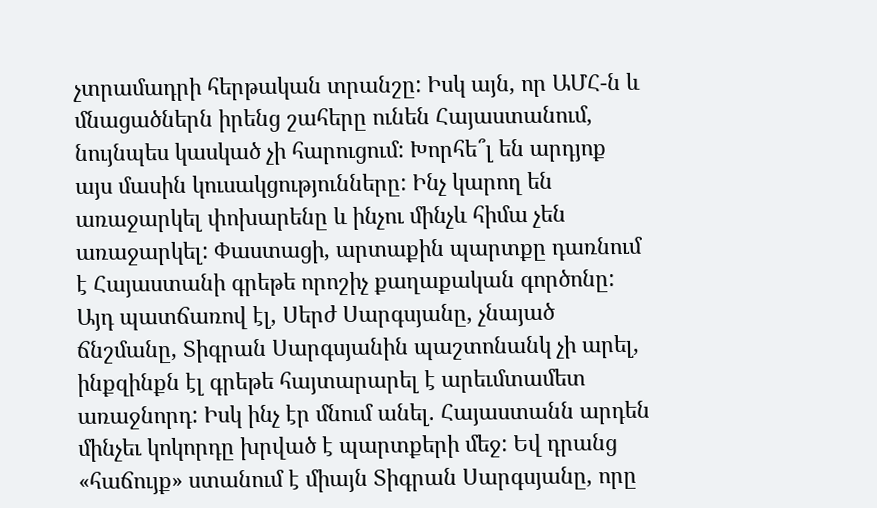չտրամադրի հերթական տրանշը: Իսկ այն, որ ԱՄՀ-ն և մնացածներն իրենց շահերը ունեն Հայաստանում, նույնպես կասկած չի հարուցում: Խորհե՞լ են արդյոք այս մասին կուսակցությունները: Ինչ կարող են առաջարկել փոխարենը և ինչու մինչև հիմա չեն առաջարկել: Փաստացի, արտաքին պարտքը դառնում է Հայաստանի գրեթե որոշիչ քաղաքական գործոնը: Այդ պատճառով էլ, Սերժ Սարգսյանը, չնայած ճնշմանը, Տիգրան Սարգսյանին պաշտոնանկ չի արել, ինքզինքն էլ գրեթե հայտարարել է արեւմտամետ առաջնորդ: Իսկ ինչ էր մնում անել. Հայաստանն արդեն մինչեւ կոկորդը խրված է պարտքերի մեջ: Եվ դրանց «հաճույք» ստանում է միայն Տիգրան Սարգսյանը, որը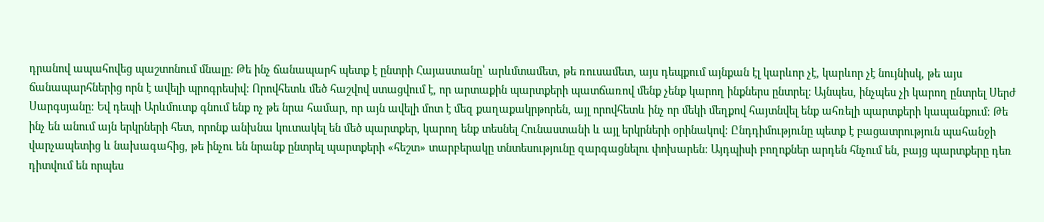դրանով ապահովեց պաշտոնում մնալը: Թե ինչ ճանապարհ պետք է ընտրի Հայաստանը՝ արևմտամետ, թե ռուսամետ, այս դեպքում այնքան էլ կարևոր չէ, կարևոր չէ նույնիսկ, թե այս ճանապարհներից որն է ավելի պրոգրեսիվ: Որովհետև մեծ հաշվով ստացվում է, որ արտաքին պարտքերի պատճառով մենք չենք կարող ինքներս ընտրել: Այնպես, ինչպես չի կարող ընտրել Սերժ Սարգսյանը: Եվ դեպի Արևմուտք գնում ենք ոչ թե նրա համար, որ այն ավելի մոտ է մեզ քաղաքակրթորեն, այլ որովհետև ինչ որ մեկի մեղքով հայտնվել ենք ահռելի պարտքերի կապանքում: Թե ինչ են անում այն երկրների հետ, որոնք անխնա կուտակել են մեծ պարտքեր, կարող ենք տեսնել Հունաստանի և այլ երկրների օրինակով: Ընդդիմությունը պետք է բացատրություն պահանջի վարչապետից և նախագահից, թե ինչու են նրանք ընտրել պարտքերի «հեշտ» տարբերակը տնտեսությունը զարգացնելու փոխարեն: Այդպիսի բողոքներ արդեն հնչում են, բայց պարտքերը դեռ դիտվում են որպես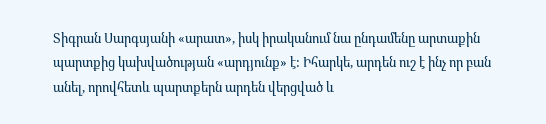Տիգրան Սարգսյանի «արատ», իսկ իրականում նա ընդամենը արտաքին պարտքից կախվածության «արդյունք» է: Իհարկե, արդեն ուշ է ինչ որ բան անել, որովհետև պարտքերն արդեն վերցված և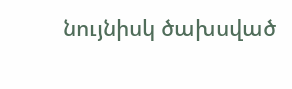նույնիսկ ծախսված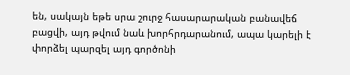են, սակայն եթե սրա շուրջ հասարարական բանավեճ բացվի, այդ թվում նաև խորհրդարանում, ապա կարելի է փորձել պարզել այդ գործոնի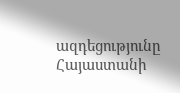ազդեցությունը Հայաստանի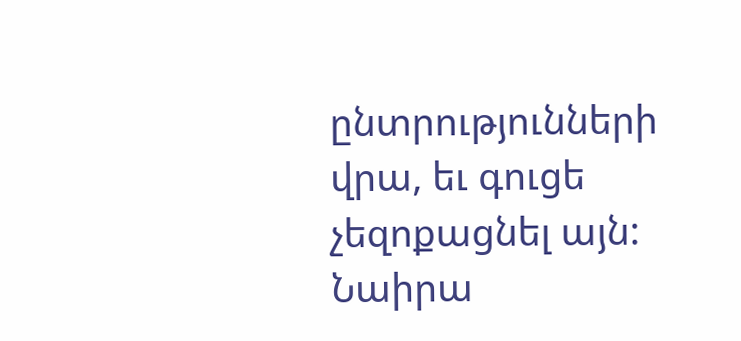ընտրությունների վրա, եւ գուցե չեզոքացնել այն: Նաիրա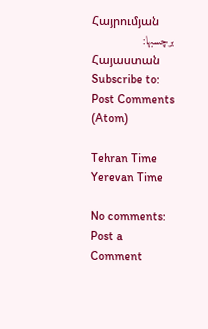Հայրումյան
برچسبها:
Հայաստան
Subscribe to:
Post Comments (Atom)

Tehran Time
Yerevan Time

No comments:
Post a Comment